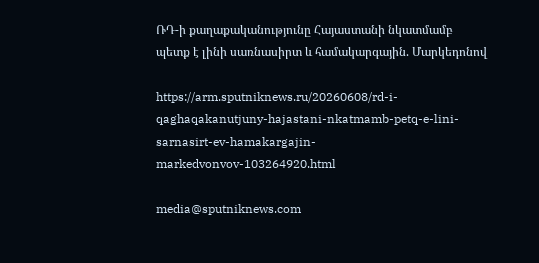ՌԴ-ի քաղաքականությունը Հայաստանի նկատմամբ պետք է լինի սառնասիրտ և համակարգային. Մարկեդոնով

https://arm.sputniknews.ru/20260608/rd-i-qaghaqakanutjuny-hajastani-nkatmamb-petq-e-lini-sarnasirt-ev-hamakargajin-markedvonvov-103264920.html

media@sputniknews.com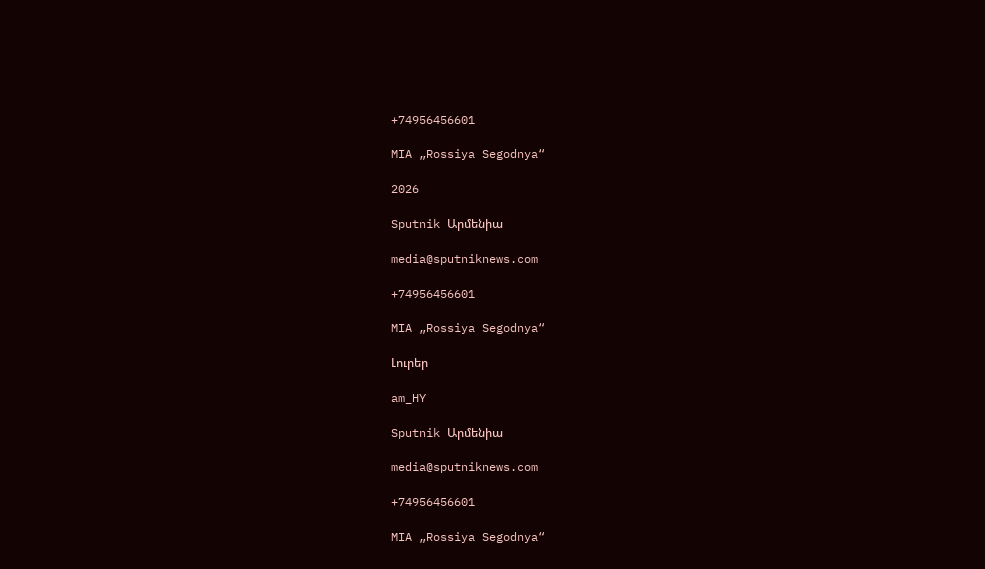+74956456601

MIA „Rossiya Segodnya“

2026

Sputnik Արմենիա

media@sputniknews.com

+74956456601

MIA „Rossiya Segodnya“

Լուրեր

am_HY

Sputnik Արմենիա

media@sputniknews.com

+74956456601

MIA „Rossiya Segodnya“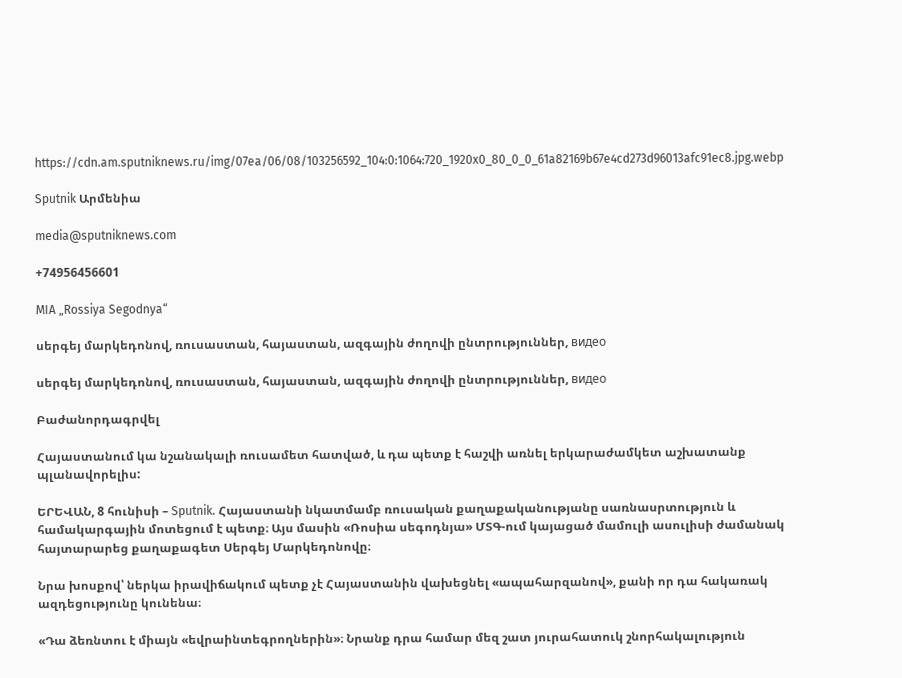https://cdn.am.sputniknews.ru/img/07ea/06/08/103256592_104:0:1064:720_1920x0_80_0_0_61a82169b67e4cd273d96013afc91ec8.jpg.webp

Sputnik Արմենիա

media@sputniknews.com

+74956456601

MIA „Rossiya Segodnya“

սերգեյ մարկեդոնով, ռուսաստան, հայաստան, ազգային ժողովի ընտրություններ, видео

սերգեյ մարկեդոնով, ռուսաստան, հայաստան, ազգային ժողովի ընտրություններ, видео

Բաժանորդագրվել

Հայաստանում կա նշանակալի ռուսամետ հատված, և դա պետք է հաշվի առնել երկարաժամկետ աշխատանք պլանավորելիս:

ԵՐԵՎԱՆ, 8 հունիսի – Sputnik. Հայաստանի նկատմամբ ռուսական քաղաքականությանը սառնասրտություն և համակարգային մոտեցում է պետք։ Այս մասին «Ռոսիա սեգոդնյա» ՄՏԳ-ում կայացած մամուլի ասուլիսի ժամանակ հայտարարեց քաղաքագետ Սերգեյ Մարկեդոնովը։

Նրա խոսքով՝ ներկա իրավիճակում պետք չէ Հայաստանին վախեցնել «ապահարզանով», քանի որ դա հակառակ ազդեցությունը կունենա։

«Դա ձեռնտու է միայն «եվրաինտեգրողներին»։ Նրանք դրա համար մեզ շատ յուրահատուկ շնորհակալություն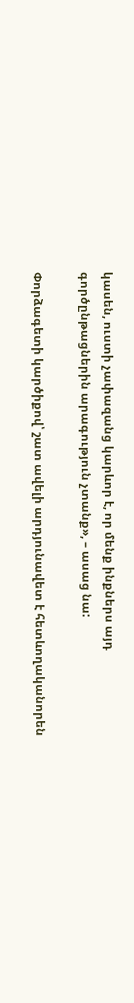կասեն, ուստի չափազանց կարևոր է, որ մենք ինքներս այդ գործընթացներին արագություն չտանք», – ասաց նա:

Փորձագետի կարծիքով՝ շատ ավելի արդյունավետ է հետևողականորեն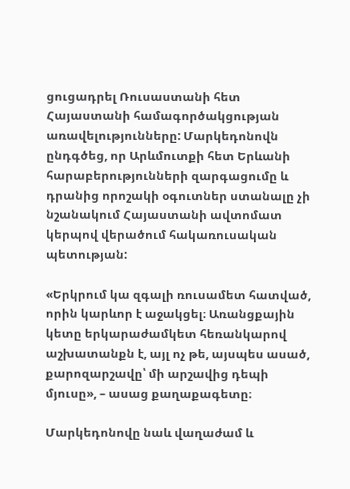ցուցադրել Ռուսաստանի հետ Հայաստանի համագործակցության առավելությունները: Մարկեդոնովն ընդգծեց, որ Արևմուտքի հետ Երևանի հարաբերությունների զարգացումը և դրանից որոշակի օգուտներ ստանալը չի նշանակում Հայաստանի ավտոմատ կերպով վերածում հակառուսական պետության:

«Երկրում կա զգալի ռուսամետ հատված, որին կարևոր է աջակցել։ Առանցքային կետը երկարաժամկետ հեռանկարով աշխատանքն է, այլ ոչ թե, այսպես ասած, քարոզարշավը՝ մի արշավից դեպի մյուսը», – ասաց քաղաքագետը։

Մարկեդոնովը նաև վաղաժամ և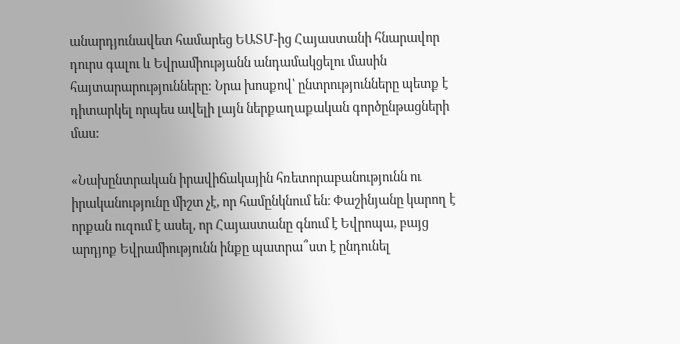անարդյունավետ համարեց ԵԱՏՄ-ից Հայաստանի հնարավոր դուրս գալու և Եվրամիությանն անդամակցելու մասին հայտարարությունները: Նրա խոսքով՝ ընտրությունները պետք է դիտարկել որպես ավելի լայն ներքաղաքական գործընթացների մաս:

«Նախընտրական իրավիճակային հռետորաբանությունն ու իրականությունը միշտ չէ, որ համընկնում են։ Փաշինյանը կարող է որքան ուզում է ասել, որ Հայաստանը գնում է Եվրոպա, բայց արդյոք Եվրամիությունն ինքը պատրա՞ստ է ընդունել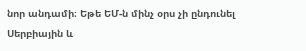նոր անդամի։ Եթե ԵՄ-ն մինչ օրս չի ընդունել Սերբիային և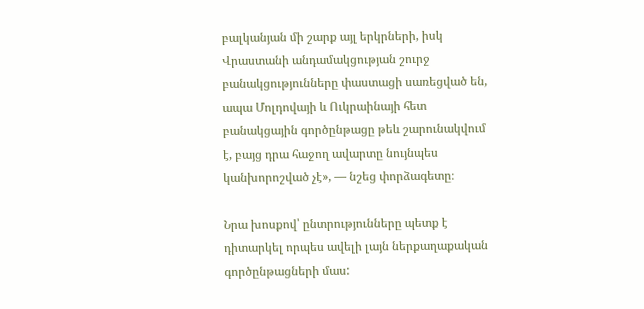բալկանյան մի շարք այլ երկրների, իսկ Վրաստանի անդամակցության շուրջ բանակցությունները փաստացի սառեցված են, ապա Մոլդովայի և Ուկրաինայի հետ բանակցային գործընթացը թեև շարունակվում է, բայց դրա հաջող ավարտը նույնպես կանխորոշված չէ», — նշեց փորձագետը։

Նրա խոսքով՝ ընտրությունները պետք է դիտարկել որպես ավելի լայն ներքաղաքական գործընթացների մաս: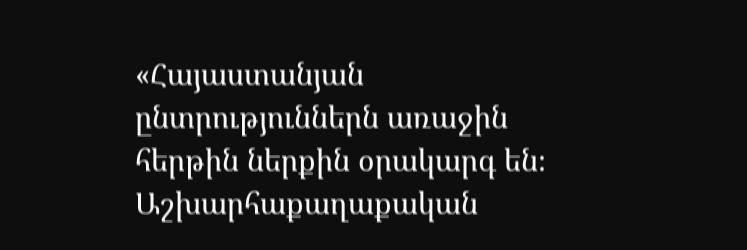«Հայաստանյան ընտրություններն առաջին հերթին ներքին օրակարգ են։ Աշխարհաքաղաքական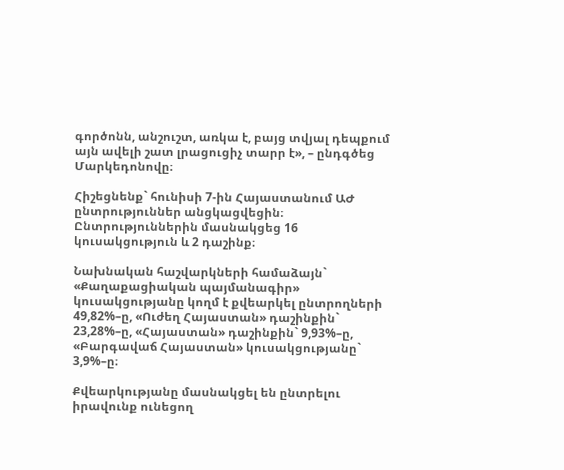գործոնն, անշուշտ, առկա է, բայց տվյալ դեպքում այն ավելի շատ լրացուցիչ տարր է», – ընդգծեց Մարկեդոնովը։

Հիշեցնենք` հունիսի 7-ին Հայաստանում ԱԺ ընտրություններ անցկացվեցին։ Ընտրություններին մասնակցեց 16 կուսակցություն և 2 դաշինք։

Նախնական հաշվարկների համաձայն` «Քաղաքացիական պայմանագիր» կուսակցությանը կողմ է քվեարկել ընտրողների 49,82%–ը, «Ուժեղ Հայաստան» դաշինքին` 23,28%–ը, «Հայաստան» դաշինքին` 9,93%–ը, «Բարգավաճ Հայաստան» կուսակցությանը` 3,9%–ը։

Քվեարկությանը մասնակցել են ընտրելու իրավունք ունեցող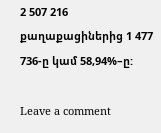2 507 216 քաղաքացիներից 1 477 736-ը կամ 58,94%–ը:

Leave a comment